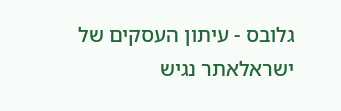גלובס - עיתון העסקים של ישראלאתר נגיש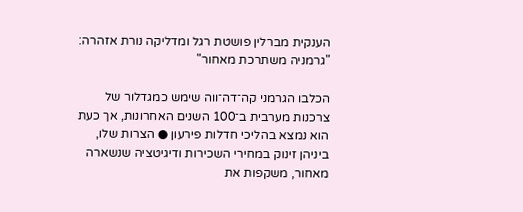הענקית מברלין פושטת רגל ומדליקה נורת אזהרה: "גרמניה משתרכת מאחור"

הכלבו הגרמני קה־דה־ווה שימש כמגדלור של צרכנות מערבית ב־100 השנים האחרונות, אך כעת הוא נמצא בהליכי חדלות פירעון ● הצרות שלו, ביניהן זינוק במחירי השכירות ודיגיטציה שנשארה מאחור, משקפות את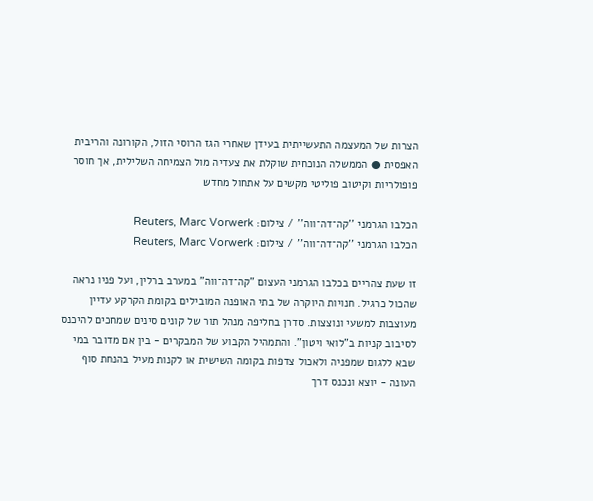הצרות של המעצמה התעשייתית בעידן שאחרי הגז הרוסי הזול, הקורונה והריבית האפסית ● הממשלה הנוכחית שוקלת את צעדיה מול הצמיחה השלילית, אך חוסר פופולריות וקיטוב פוליטי מקשים על אתחול מחדש

הכלבו הגרמני ''קה־דה־ווה'' / צילום: Reuters, Marc Vorwerk
הכלבו הגרמני ''קה־דה־ווה'' / צילום: Reuters, Marc Vorwerk

זו שעת צהריים בכלבו הגרמני העצום "קה־דה־ווה" במערב ברלין, ועל פניו נראה שהכול כרגיל. חנויות היוקרה של בתי האופנה המובילים בקומת הקרקע עדיין מעוצבות למשעי ונוצצות. סדרן בחליפה מנהל תור של קונים סינים שמחכים להיכנס לסיבוב קניות ב"לואי ויטון". והתמהיל הקבוע של המבקרים - בין אם מדובר במי שבא ללגום שמפניה ולאכול צדפות בקומה השישית או לקנות מעיל בהנחת סוף העונה - יוצא ונכנס דרך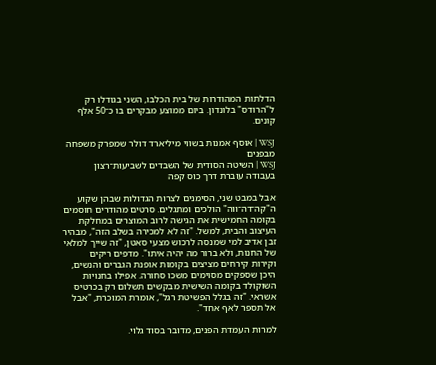הדלתות המהודרות של בית הכלבו, השני בגודלו רק ל"הרודס" בלונדון. ביום ממוצע מבקרים בו כ־50 אלף קונים.

WSJ | אוסף אמנות בשווי מיליארד דולר שמפרק משפחה מבפנים
WSJ | השיטה הסודית של השבדים לשביעות־רצון בעבודה עוברת דרך כוס קפה

אבל במבט שני, הסימנים לצרות הגדולות שבהן שקוע ה"קה־דה־ווה" הולכים ומתגלים. סרטים מהודרים חוסמים בקומה החמישית את הגישה לרוב המוצרים במחלקת העיצוב והבית, למשל. "זה לא למכירה בשלב הזה", מבהיר זבן אדיב למי שמנסה לרכוש מצעי סאטן, "זה שייך למלאי של החנות, ולא ברור מה יהיה איתו". מדפים ריקים וקירות קירחים מציצים בקומות אופנת הגברים והנשים, היכן שספקים מסוימים משכו סחורה. אפילו בחנויות השוקולד בקומה השישית מבקשים תשלום רק בכרטיס אשראי. "זה בגלל הפשיטת רגל", אומרת המוכרת, "אבל אל תספר לאף אחד".

למרות העמדת הפנים, מדובר בסוד גלוי.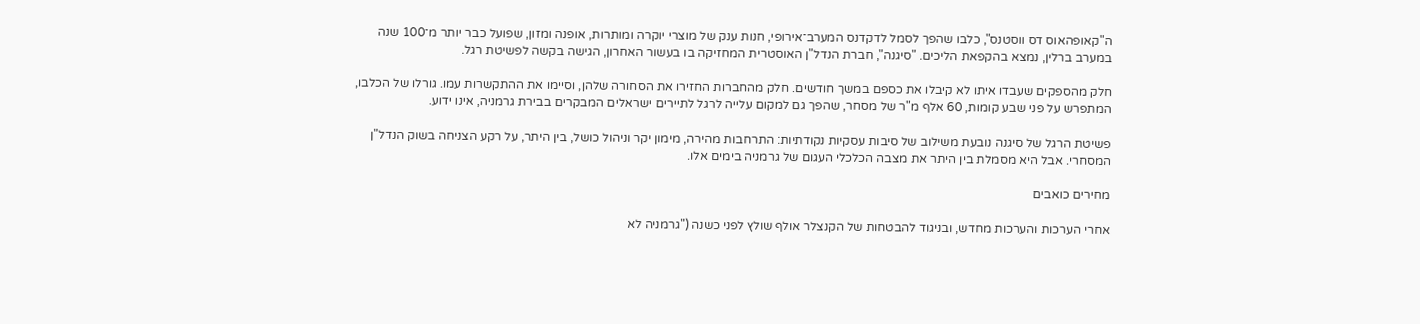ה"קאופהאוס דס ווסטנס", כלבו שהפך לסמל לדקדנס המערב־אירופי, חנות ענק של מוצרי יוקרה ומותרות, אופנה ומזון, שפועל כבר יותר מ־100 שנה במערב ברלין, נמצא בהקפאת הליכים. "סיגנה", חברת הנדל"ן האוסטרית המחזיקה בו בעשור האחרון, הגישה בקשה לפשיטת רגל.

חלק מהספקים שעבדו איתו לא קיבלו את כספם במשך חודשים. חלק מהחברות החזירו את הסחורה שלהן, וסיימו את ההתקשרות עמו. גורלו של הכלבו, המתפרש על פני שבע קומות, 60 אלף מ"ר של מסחר, שהפך גם למקום עלייה לרגל לתיירים ישראלים המבקרים בבירת גרמניה, אינו ידוע.

פשיטת הרגל של סיגנה נובעת משילוב של סיבות עסקיות נקודתיות: התרחבות מהירה, מימון יקר וניהול כושל, בין היתר, על רקע הצניחה בשוק הנדל"ן המסחרי. אבל היא מסמלת בין היתר את מצבה הכלכלי העגום של גרמניה בימים אלו.

מחירים כואבים

אחרי הערכות והערכות מחדש, ובניגוד להבטחות של הקנצלר אולף שולץ לפני כשנה ("גרמניה לא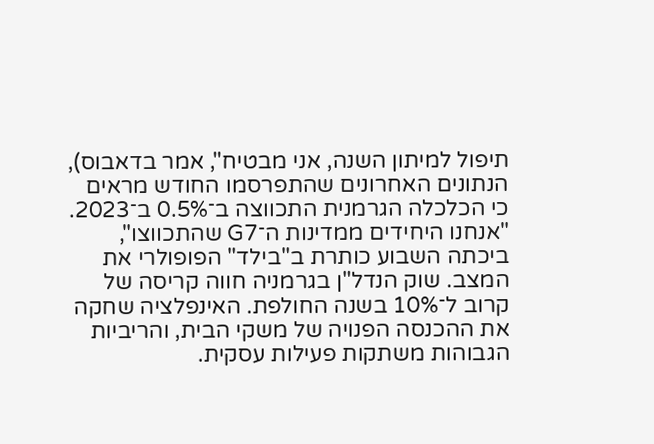תיפול למיתון השנה, אני מבטיח", אמר בדאבוס), הנתונים האחרונים שהתפרסמו החודש מראים כי הכלכלה הגרמנית התכווצה ב־0.5% ב־2023. "אנחנו היחידים ממדינות ה־G7 שהתכווצו", ביכתה השבוע כותרת ב"בילד" הפופולרי את המצב. שוק הנדל"ן בגרמניה חווה קריסה של קרוב ל־10% בשנה החולפת. האינפלציה שחקה את ההכנסה הפנויה של משקי הבית, והריביות הגבוהות משתקות פעילות עסקית.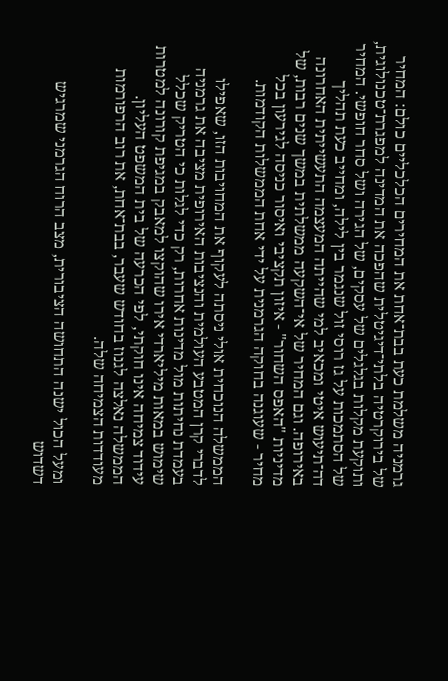גרמניה משלמת כעת בבת־אחת את המחירים הכלכליים כולם: המחיר של בירוקרטיה בלתי־דיגיטלית שהפכה את המדינה למפגרת־טכנולוגית, ותוקעת מקלות בגלגלים של עסקים, של הגירה ושל סחר חופשי. המחיר של הסתמכות על גז רוסי זול שנגמר בין לילה, ומחייב כעת תהליך דה־תיעוש איטי ומכאיב למי שהייתה המעצמה התעשייתית האחרונה באירופה. וגם המחיר של אי־השקעה ממשלתית במשך שנים רבות, של מדיניות "האפס השחור" - איזון תקציבי ואיסור כניסה לגירעון בכל מחיר - שעוגנה בחוקה הגרמנית על ידי אחת הממשלות הקודמות.

הממשלה הנוכחית אולי ניסתה לעקוף את המחויבות הזו, שאפילו לדברי קרן המטבע העולמית והנציבות האירופית מציבה את גרמניה בעמדת נחיתות מול מדינות אחרות, רק כדי לגלות כי הטריק שכלל שימוש במאות מיליארדי אירו שהוקצו למאבק במגיפת קורונה למטרות עידוד צמיחה אינו חוקתי, לפי הכרעה של בית המשפט העליון. הממשלה נאלצה לגנוז בחודש שעבר, בבת־אחת, את רוב הרפורמות מעודדות הצמיחה שלה.

ומעל הכול ישנה התחושה הציבורית, מצב הרוח הגרמני שמרגיש דשדוש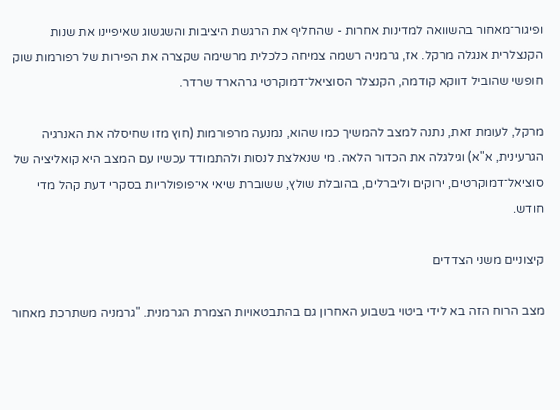ופיגור־מאחור בהשוואה למדינות אחרות - שהחליף את הרגשת היציבות והשגשוג שאיפיינו את שנות הקנצלרית אנגלה מרקל. אז, גרמניה רשמה צמיחה כלכלית מרשימה שקצרה את הפירות של רפורמות שוק חופשי שהוביל דווקא קודמה, הקנצלר הסוציאל־דמוקרטי גרהארד שרדר.

מרקל, לעומת זאת, נתנה למצב להמשיך כמו שהוא, נמנעה מרפורמות (חוץ מזו שחיסלה את האנרגיה הגרעינית, א"א) וגילגלה את הכדור הלאה. מי שנאלצת לנסות ולהתמודד עכשיו עם המצב היא קואליציה של סוציאל־דמוקרטים, ירוקים וליברלים, בהובלת שולץ, ששוברת שיאי אי־פופולריות בסקרי דעת קהל מדי חודש.

קיצוניים משני הצדדים

מצב הרוח הזה בא לידי ביטוי בשבוע האחרון גם בהתבטאויות הצמרת הגרמנית. "גרמניה משתרכת מאחור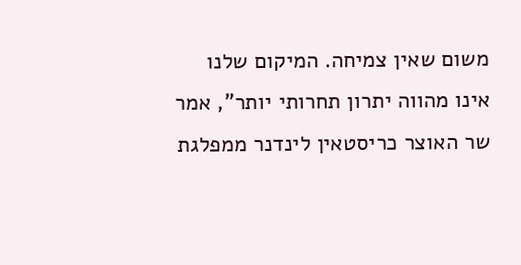משום שאין צמיחה. המיקום שלנו אינו מהווה יתרון תחרותי יותר", אמר שר האוצר כריסטאין לינדנר ממפלגת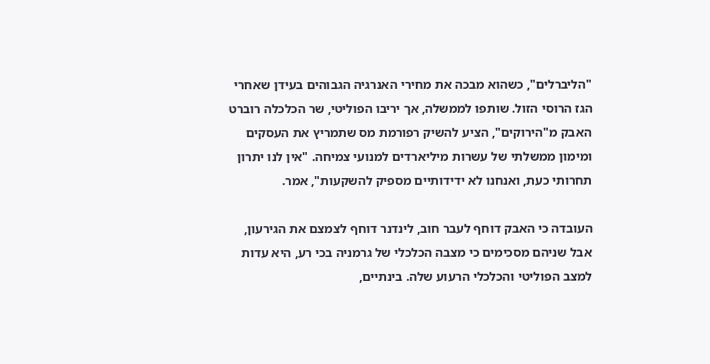"הליברלים", כשהוא מבכה את מחירי האנרגיה הגבוהים בעידן שאחרי הגז הרוסי הזול. שותפו לממשלה, אך יריבו הפוליטי, שר הכלכלה רוברט האבק מ"הירוקים", הציע להשיק רפורמת מס שתמריץ את העסקים ומימון ממשלתי של עשרות מיליארדים למנועי צמיחה. "אין לנו יתרון תחרותי כעת, ואנחנו לא ידידותיים מספיק להשקעות", אמר.

העובדה כי האבק דוחף לעבר חוב, לינדנר דוחף לצמצם את הגירעון, אבל שניהם מסכימים כי מצבה הכלכלי של גרמניה בכי רע, היא עדות למצב הפוליטי והכלכלי הרעוע שלה. בינתיים,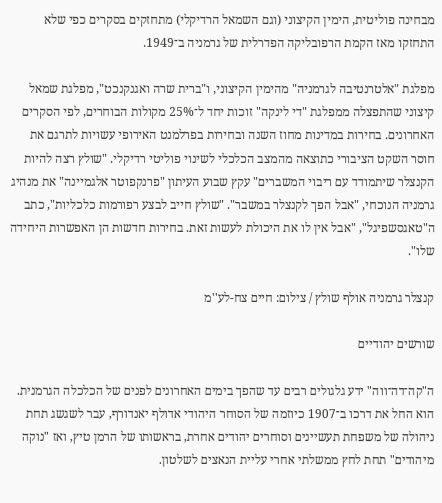מבחינה פוליטית, הימין הקיצוני (וגם השמאל הרדיקלי) מתחזקים בסקרים כפי שלא התחזקו מאז הקמת הרפובליקה הפדרלית של גרמניה ב־1949.

מפלגת "אלטרנטיבה לגרמניה" מהימין הקיצוני, ו"ברית שרה ואגנקנכט", מפלגת שמאל קיצוני שהתפצלה ממפלגת "די לינקה" זוכות יחד ל־25% מקולות הבוחרים, לפי הסקרים האחרונים. בחירות במדינות מחוז השנה ובחירות בפרלמנט האירופי עשויות לתרגם את חוסר השקט הציבורי כתוצאה מהמצב הכלכלי לשינוי פוליטי רדיקלי. "שולץ רצה להיות הקנצלר שיתמודד עם ריבוי המשברים" עקץ שבוע העיתון "פרנקפוטר אלגמיינה" את מנהיג גרמניה הנוכחי, "אבל הפך לקנצלר במשבר". "שולץ חייב לבצע רפורמות כלכליות", כתב ה"טאגסשפיגל", "אבל אין לו את היכולת לעשות זאת. בחירות חדשות הן האפשרות היחידה שלו".

קנצלר גרמניה אולף שולץ / צילום: חיים צח-לע''מ

שורשים יהודיים

ה"קה־דה־ווה" ידע גלגולים רבים עד שהפך בימים האחרונים לפנים של הכלכלה הגרמנית. הוא החל את דרכו ב־1907 כיוזמה של הסוחר היהודי אדולף יאנדורף, עבר לשגשג תחת ניהולה של משפחת תעשיינים וסוחרים יהודים אחרת, בראשותו של הרמן טיץ, ואז "נוקה מיהודים" תחת לחץ ממשלתי אחרי עליית הנאצים לשלטון.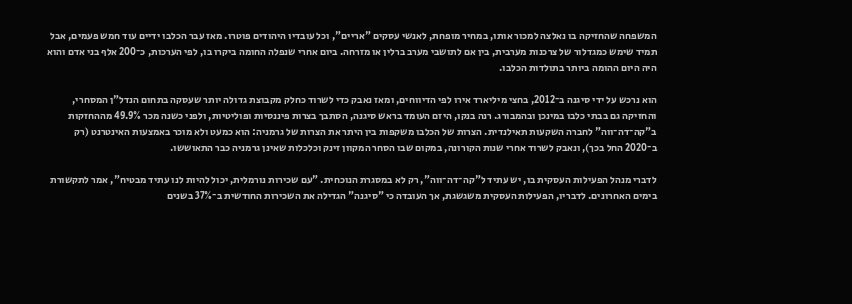המשפחה שהחזיקה בו נאלצה למכור אותו, במחיר מופחת, לאנשי עסקים "אריים", וכל עובדיו היהודים פוטרו. מאז עבר הכלבו ידיים עוד חמש פעמים, אבל תמיד שימש כמגדלור של צרכנות מערבית, בין אם לתושבי מערב ברלין או מזרחה. ביום אחרי שנפלה החומה ביקרו בו, לפי הערכות, כ־200 אלף בני אדם והוא היה היום ההומה ביותר בתולדות הכלבו.

הוא נרכש על ידי סיגנה ב־2012, בחצי מיליארד אירו לפי הדיווחים, ומאז נאבק כדי לשרוד כחלק מקבוצת גדולה יותר שעסקה בתחום הנדל"ן המסחרי, והחזיקה גם בבתי כלבו במינכן ובהמבורג. רנה בנקו, היזם העומד בראש סיגנה, הסתבך בצרות פיננסיות ופוליטיות, ולפני כשנה מכר 49.9% מההחזקות ב"קה־דה־ווה" לחברה השקעות תאילנדית. הצרות של הכלבו משקפות בין היתר את הצרות של גרמניה: הוא כמעט ולא מוכר באמצעות האינטרנט (רק ב־2020 החל בכך), ונאבק לשרוד אחרי שנות הקורונה, במקום שבו הסחר המקוון זינק וכלכלות שאינן גרמניה כבר התאוששו.

לדברי מנהל הפעילות העסקית בו, יש עתיד ל"קה־דה־ווה", רק לא במסגרת הנוכחית. "עם שכירות נורמלית, יכול להיות לנו עתיד מבטיח", אמר לתקשורת בימים האחרונים. לדבריו, הפעילות העסקית משגשגת, אך העובדה כי "סיגנה" הגדילה את השכירות החודשית ב־37% בשנים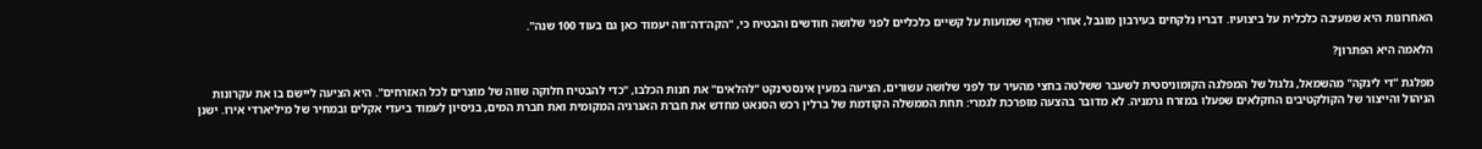האחרונות היא שמעיבה כלכלית על ביצועיו. דבריו נלקחים בעירבון מוגבל, אחרי שהדף שמועות על קשיים כלכליים לפני שלושה חודשים והבטיח כי, "הקה־דה־ווה יעמוד כאן גם בעוד 100 שנה".

הלאמה היא הפתרון?

מפלגת "די לינקה" מהשמאל, גלגול של המפלגה הקומוניסטית לשעבר ששלטה בחצי מהעיר עד לפני שלושה עשורים, הציעה במעין אינסטינקט "להלאים" את חנות הכלבו, "כדי להבטיח חלוקה שווה של מוצרים לכל האזרחים". היא הציעה ליישם בו את עקרונות הניהול והייצור של הקולקטיבים החקלאים שפעלו במזרח גרמניה. לא מדובר בהצעה מופרכת לגמרי: תחת הממשלה הקודמת של ברלין רכש הסנאט מחדש את חברת האנרגיה המקומית ואת חברת המים, בניסיון לעמוד ביעדי אקלים ובמחיר של מיליארדי אירו. ישנן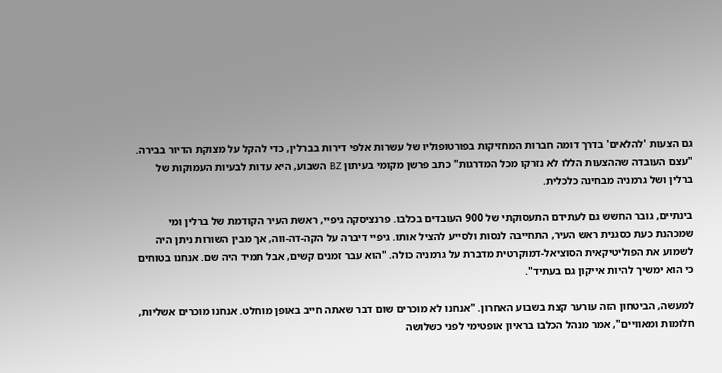גם הצעות 'להלאים' בדרך דומה חברות המחזיקות בפורטופוליו של עשרות אלפי דירות בברלין, כדי להקל על מצוקת הדיור בבירה. "עצם העובדה שההצעות הללו לא נזרקו מכל המדרגות" כתב פרשן מקומי בעיתון BZ השבוע, היא עדות לבעיות העמוקות של ברלין ושל גרמניה מבחינה כלכלית.

בינתיים, גובר החשש גם לעתידם התעסוקתי של 900 העובדים בכלבו. פרנציסקה גיפיי, ראשת העיר הקודמת של ברלין ומי שמכהנת כעת כסגנית ראש העיר, התחייבה לנסות ולסייע להציל אותו. גיפיי דיברה על הקה-דה-ווה, אך מבין השורות ניתן היה לשמוע את הפוליטיקאית הסוציאל-דמוקרטית מדברת על גרמניה כולה. "הוא עבר זמנים קשים, אבל תמיד היה שם. אנחנו בטוחים כי הוא ימשיך להיות אייקון גם בעתיד".

למעשה, הביטחון הזה עורער קצת בשבוע האחרון. "אנחנו לא מוכרים שום דבר שאתה חייב באופן מוחלט. אנחנו מוכרים אשליות, חלומות ומאוויים", אמר מנהל הכלבו בראיון אופטימי לפני כשלושה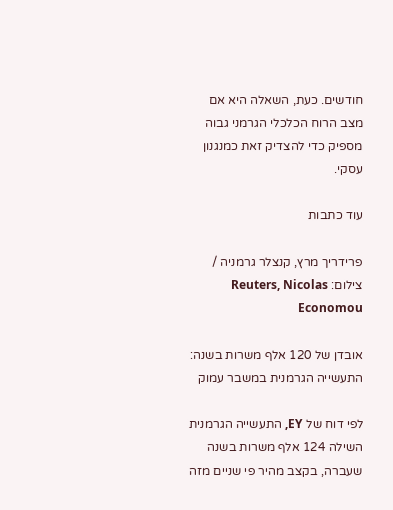חודשים. כעת, השאלה היא אם מצב הרוח הכלכלי הגרמני גבוה מספיק כדי להצדיק זאת כמנגנון עסקי.

עוד כתבות

פרידריך מרץ, קנצלר גרמניה / צילום: Reuters, Nicolas Economou

אובדן של 120 אלף משרות בשנה: התעשייה הגרמנית במשבר עמוק

לפי דוח של EY, התעשייה הגרמנית השילה 124 אלף משרות בשנה שעברה, בקצב מהיר פי שניים מזה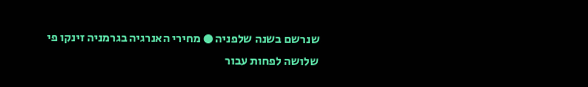שנרשם בשנה שלפניה ● מחירי האנרגיה בגרמניה זינקו פי שלושה לפחות עבור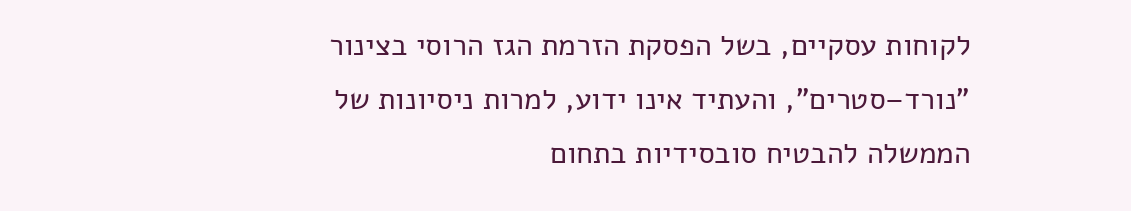לקוחות עסקיים, בשל הפסקת הזרמת הגז הרוסי בצינור "נורד–סטרים", והעתיד אינו ידוע, למרות ניסיונות של הממשלה להבטיח סובסידיות בתחום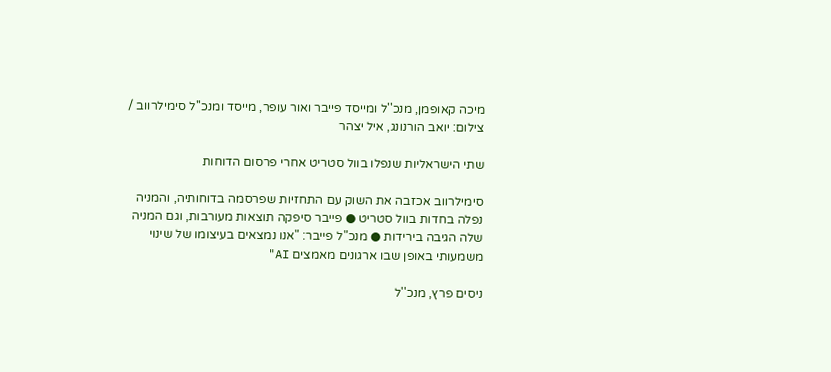מיכה קאופמן, מנכ''ל ומייסד פייבר ואור עופר, מייסד ומנכ''ל סימילרווב / צילום: יואב הורנונג, איל יצהר

שתי הישראליות שנפלו בוול סטריט אחרי פרסום הדוחות

סימילרווב אכזבה את השוק עם התחזיות שפרסמה בדוחותיה, והמניה נפלה בחדות בוול סטריט ● פייבר סיפקה תוצאות מעורבות, וגם המניה שלה הגיבה בירידות ● מנכ"ל פייבר: "אנו נמצאים בעיצומו של שינוי משמעותי באופן שבו ארגונים מאמצים AI"

ניסים פרץ, מנכ''ל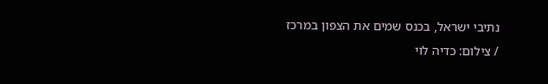נתיבי ישראל, בכנס שמים את הצפון במרכז / צילום: כדיה לוי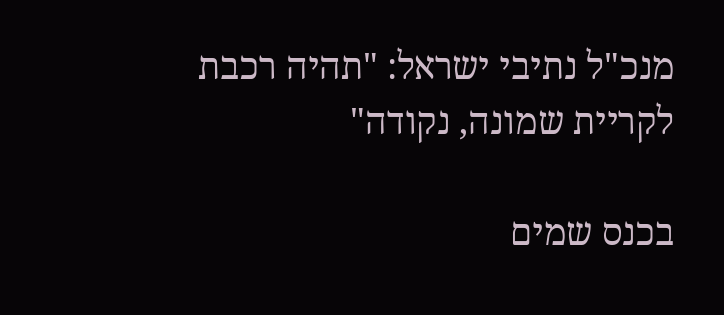מנכ"ל נתיבי ישראל: "תהיה רכבת לקריית שמונה, נקודה"

בכנס שמים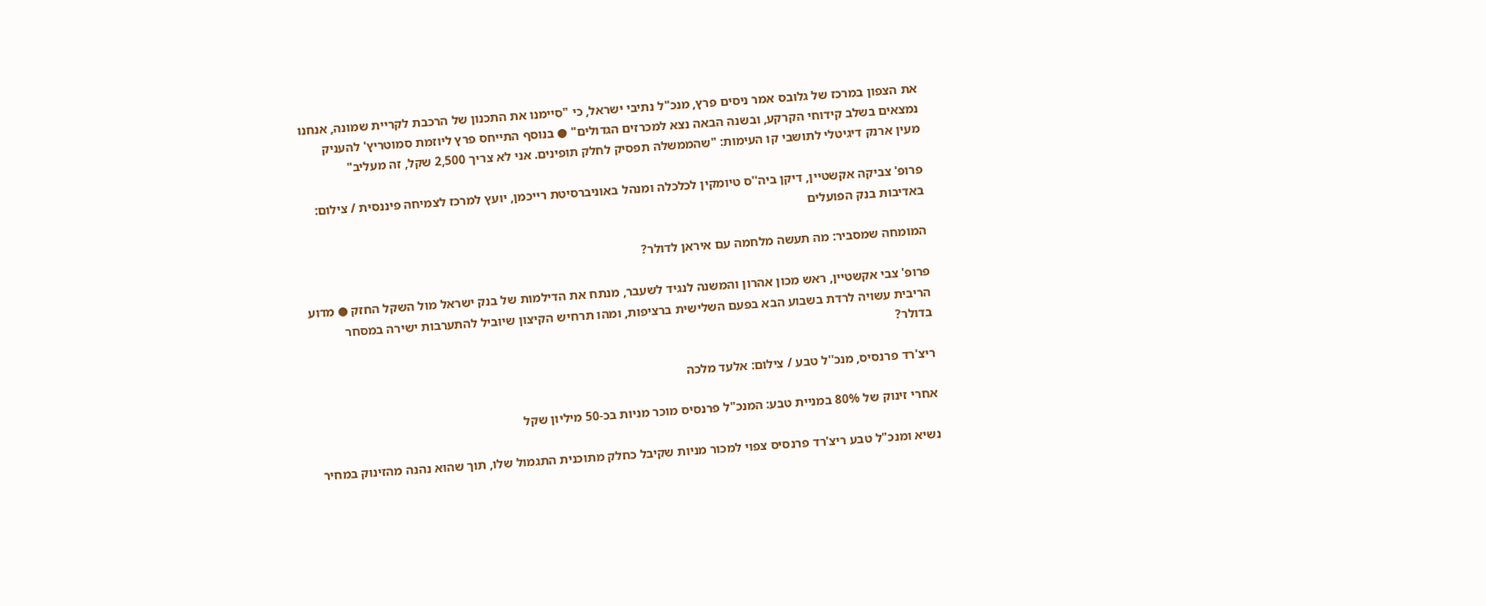את הצפון במרכז של גלובס אמר ניסים פרץ, מנכ"ל נתיבי ישראל, כי "סיימנו את התכנון של הרכבת לקריית שמונה, אנחנו נמצאים בשלב קידוחי הקרקע, ובשנה הבאה נצא למכרזים הגדולים" ● בנוסף התייחס פרץ ליוזמת סמוטריץ' להעניק מעין ארנק דיגיטלי לתושבי קו העימות: "שהממשלה תפסיק לחלק תופינים. אני לא צריך 2,500 שקל, זה מעליב"

פרופ' צביקה אקשטיין, דיקן ביה''ס טיומקין לכלכלה ומנהל באוניברסיטת רייכמן, יועץ למרכז לצמיחה פיננסית / צילום: באדיבות בנק הפועלים

המומחה שמסביר: מה תעשה מלחמה עם איראן לדולר?

פרופ' צבי אקשטיין, ראש מכון אהרון והמשנה לנגיד לשעבר, מנתח את הדילמות של בנק ישראל מול השקל החזק ● מדוע הריבית עשויה לרדת בשבוע הבא בפעם השלישית ברציפות, ומהו תרחיש הקיצון שיוביל להתערבות ישירה במסחר בדולר?

ריצ'רד פרנסיס, מנכ''ל טבע / צילום: אלעד מלכה

אחרי זינוק של 80% במניית טבע: המנכ"ל פרנסיס מוכר מניות בכ-50 מיליון שקל

נשיא ומנכ"ל טבע ריצ'רד פרנסיס צפוי למכור מניות שקיבל כחלק מתוכנית התגמול שלו, תוך שהוא נהנה מהזינוק במחיר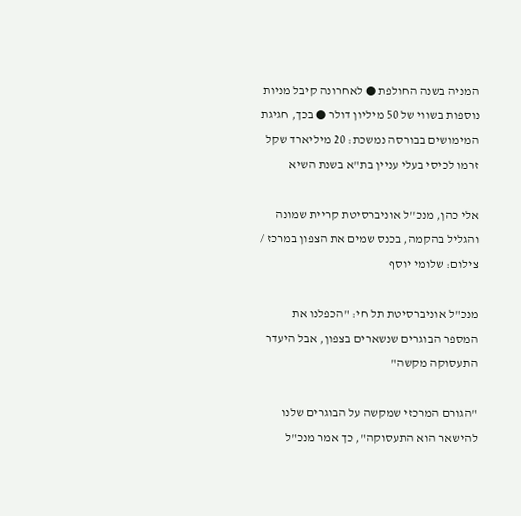המניה בשנה החולפת ● לאחרונה קיבל מניות נוספות בשווי של 50 מיליון דולר ● בכך, חגיגת המימושים בבורסה נמשכת: 20 מיליארד שקל זרמו לכיסי בעלי עניין בת"א בשנת השיא

אלי כהן, מנכ''ל אוניברסיטת קריית שמונה והגליל בהקמה, בכנס שמים את הצפון במרכז / צילום: שלומי יוסף

מנכ"ל אוניברסיטת תל חי: "הכפלנו את המספר הבוגרים שנשארים בצפון, אבל היעדר התעסוקה מקשה"

"הגורם המרכזי שמקשה על הבוגרים שלנו להישאר הוא התעסוקה", כך אמר מנכ"ל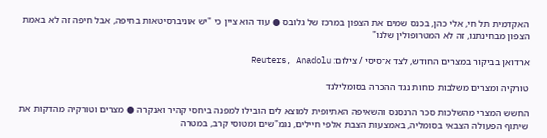האקדמית תל חי, אלי כהן, בכנס שמים את הצפון במרכז של גלובס ● עוד הוא ציין כי "יש אוניברסיטאות בחיפה, אבל חיפה זה לא באמת הצפון מבחינתנו, זה לא המטרופולין שלנו"

ארדואן בביקור במצרים החודש, לצד א־סיסי / צילום: Reuters, Anadolu

טורקיה ומצרים משלבות כוחות נגד ההכרה בסומלילנד

החשש המצרי מהשלכות סכר הרנסנס והשאיפה האתיופית למוצא לים הובילו למפנה ביחסי קהיר ואנקרה ● מצרים וטורקיה מהדקות את שיתוף הפעולה הצבאי בסומליה, באמצעות הצבת אלפי חיילים, נגמ"שים ומטוסי קרב, במטרה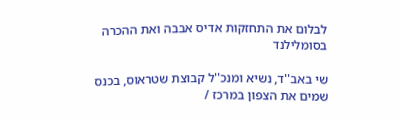לבלום את התחזקות אדיס אבבה ואת ההכרה בסומלילנד

שי באב''ד, נשיא ומנכ''ל קבוצת שטראוס, בכנס שמים את הצפון במרכז /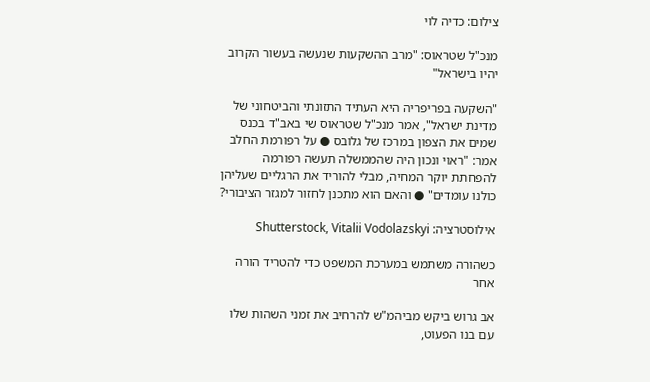צילום: כדיה לוי

מנכ"ל שטראוס: "מרב ההשקעות שנעשה בעשור הקרוב יהיו בישראל"

"השקעה בפריפריה היא העתיד התזונתי והביטחוני של מדינת ישראל", אמר מנכ"ל שטראוס שי באב"ד בכנס שמים את הצפון במרכז של גלובס ● על רפורמת החלב אמר: "ראוי ונכון היה שהממשלה תעשה רפורמה להפחתת יוקר המחיה, מבלי להוריד את הרגליים שעליהן כולנו עומדים" ● והאם הוא מתכנן לחזור למגזר הציבורי?

אילוסטרציה: Shutterstock, Vitalii Vodolazskyi

כשהורה משתמש במערכת המשפט כדי להטריד הורה אחר

אב גרוש ביקש מביהמ"ש להרחיב את זמני השהות שלו עם בנו הפעוט,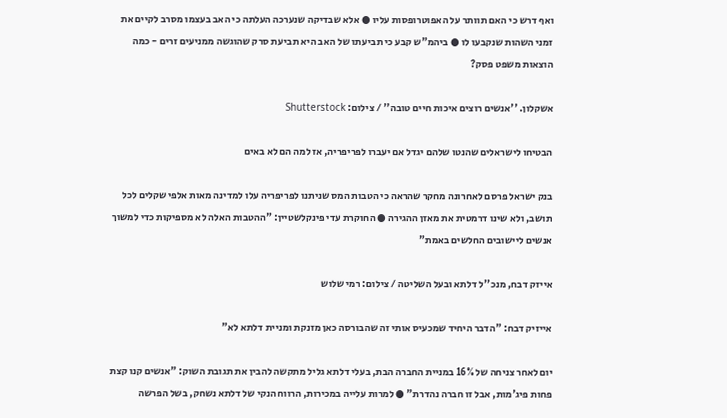ואף דרש כי האם תוותר על האפוטרופסות עליו ● אלא שבדיקה שנערכה העלתה כי האב בעצמו מסרב לקיים את זמני השהות שנקבעו לו ● ביהמ"ש קבע כי תביעתו של האב היא תביעת סרק שהוגשה ממניעים זרים - כמה הוצאות משפט פסק?

אשקלון. ''אנשים רוצים איכות חיים טובה'' / צילום: Shutterstock

הבטיחו לישראלים שהנטו שלהם יגדל אם יעברו לפריפריה, אז למה הם לא באים

בנק ישראל פרסם לאחרונה מחקר שהראה כי הטבות המס שניתנו לפריפריה עלו למדינה מאות אלפי שקלים לכל תושב, ולא שינו דרמטית את מאזן ההגירה ● החוקרת עדי פינקלשטיין: "ההטבות האלה לא מספיקות כדי למשוך אנשים ליישובים החלשים באמת"

אייזק דבח, מנכ''ל דלתא ובעל השליטה / צילום: רמי שלוש

אייזיק דבח: "הדבר היחיד שמכעיס אותי זה שהבורסה כאן מזנקת ומניית דלתא לא"

יום לאחר צניחה של 16% במניית החברה הבת, בעלי דלתא גליל מתקשה להבין את תגובת השוק: "אנשים קנו קצת פחות פיג'מות, אבל זו חברה נהדרת" ● למרות עלייה במכירות, הרווח הנקי של דלתא נשחק, בשל הפרשה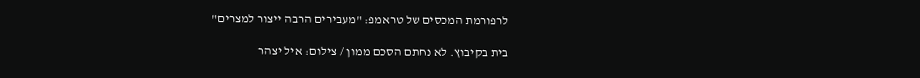לרפורמת המכסים של טראמפ: "מעבירים הרבה ייצור למצרים"

בית בקיבוץ. לא נחתם הסכם ממון / צילום: איל יצהר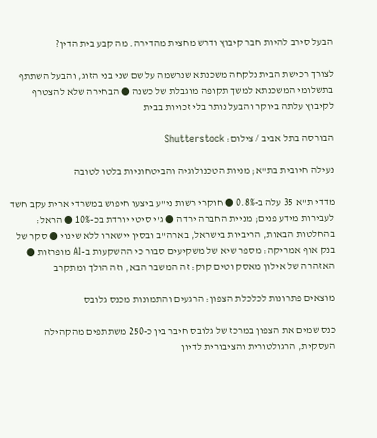הבעל סירב להיות חבר קיבוץ ודרש מחצית מהדירה. מה קבע בית הדין?

לצורך רכישת הבית נלקחה משכנתא שנרשמה על שם שני בני הזוג, והבעל השתתף בתשלומי המשכנתא למשך תקופה מוגבלת של כשנה ● הבחירה שלא להצטרף לקיבוץ עלתה ביוקר והבעל נותר בלי זכויות בבית

הבורסה בתל אביב / צילום: Shutterstock

נעילה חיובית בת"א; מניות הטכנולוגיה והביטחוניות בלטו לטובה

מדדי ת"א 35 עלה ב-0.8% ● חוקרי רשות ני"ע ביצעו חיפוש במשרדי ארית עקב חשד לעבירות מידע פנים; מניית החברה ירדה ● ג'י סיטי יורדת בכ-10% ● הראל: בהחלטות הבאות, הריביות בישראל, בארה"ב ובסין יישארו ללא שינוי ● סקר של בנק אוף אמריקה: מספר שיא של משקיעים סבור כי ההשקעות ב-AI מופרזות ● האזהרה של אילון מאסק וטים קוק: זה המשבר הבא, וזה הולך ומתקרב

מוצאים פתרונות לכלכלת הצפון: הרגעים והתמונות מכנס גלובס

כנס שמים את הצפון במרכז של גלובס חיבר בין כ-250 משתתפים מהקהילה העסקית, הרגולטורית והציבורית לדיון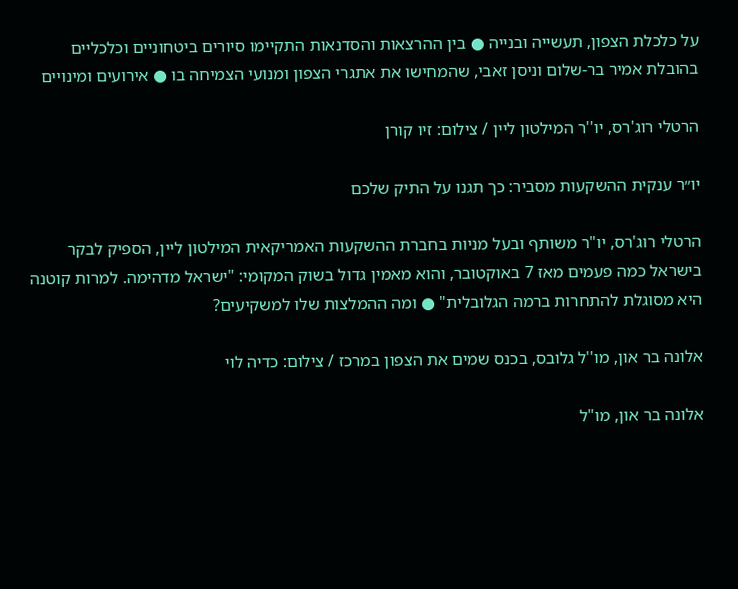על כלכלת הצפון, תעשייה ובנייה ● בין ההרצאות והסדנאות התקיימו סיורים ביטחוניים וכלכליים בהובלת אמיר בר-שלום וניסן זאבי, שהמחישו את אתגרי הצפון ומנועי הצמיחה בו ● אירועים ומינויים

הרטלי רוג'רס, יו''ר המילטון ליין / צילום: זיו קורן

יו״ר ענקית ההשקעות מסביר: כך תגנו על התיק שלכם

הרטלי רוג'רס, יו"ר משותף ובעל מניות בחברת ההשקעות האמריקאית המילטון ליין, הספיק לבקר בישראל כמה פעמים מאז 7 באוקטובר, והוא מאמין גדול בשוק המקומי: "ישראל מדהימה. למרות קוטנה היא מסוגלת להתחרות ברמה הגלובלית" ● ומה ההמלצות שלו למשקיעים?

אלונה בר און, מו''ל גלובס, בכנס שמים את הצפון במרכז / צילום: כדיה לוי

אלונה בר און, מו"ל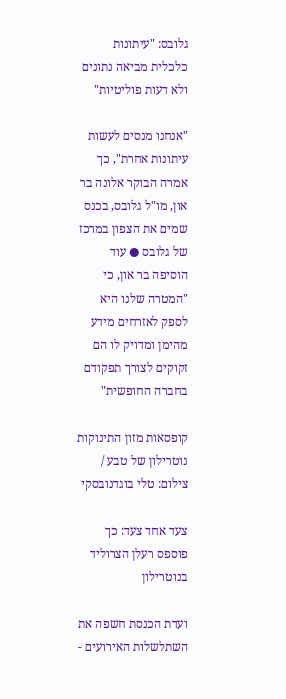גלובס: "עיתונות כלכלית מביאה נתונים ולא דעות פוליטיות"

"אנחנו מנסים לעשות עיתונות אחרת", כך אמרה הבוקר אלונה בר און, מו"ל גלובס, בכנס שמים את הצפון במרכז של גלובס ● עוד הוסיפה בר און, כי "המטרה שלנו היא לספק לאזרחים מידע מהימן ומדויק לו הם זקוקים לצורך תפקודם בחברה החופשית"

קופסאות מזון התינוקות נוטרילון של טבע / צילום: טלי בוגדנובסקי

צעד אחד צעד: כך פוספס רעלן הצרוליד בנוטרילון

ועדת הכנסת חשפה את השתלשלות האירועים -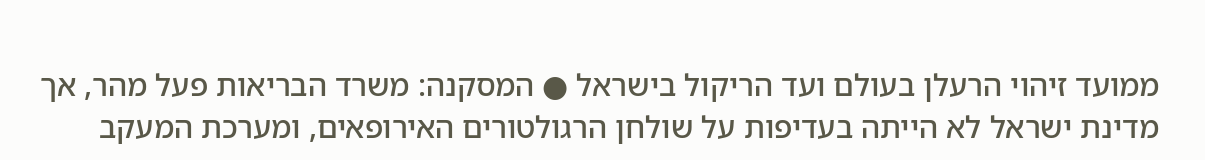ממועד זיהוי הרעלן בעולם ועד הריקול בישראל ● המסקנה: משרד הבריאות פעל מהר, אך מדינת ישראל לא הייתה בעדיפות על שולחן הרגולטורים האירופאים, ומערכת המעקב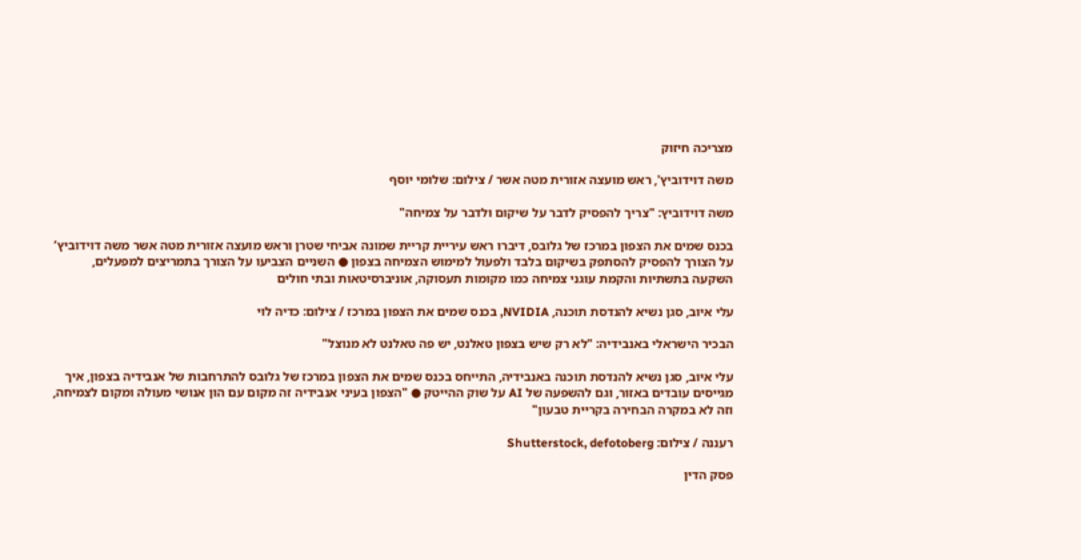מצריכה חיזוק

משה דוידוביץ', ראש מועצה אזורית מטה אשר / צילום: שלומי יוסף

משה דוידוביץ: "צריך להפסיק לדבר על שיקום ולדבר על צמיחה"

בכנס שמים את הצפון במרכז של גלובס, דיברו ראש עיריית קריית שמונה אביחי שטרן וראש מועצה אזורית מטה אשר משה דוידוביץ’ על הצורך להפסיק להסתפק בשיקום בלבד ולפעול למימוש הצמיחה בצפון ● השניים הצביעו על הצורך בתמריצים למפעלים, השקעה בתשתיות והקמת עוגני צמיחה כמו מקומות תעסוקה, אוניברסיטאות ובתי חולים

עלי איוב, סגן נשיא להנדסת תוכנה, NVIDIA, בכנס שמים את הצפון במרכז / צילום: כדיה לוי

הבכיר הישראלי באנבידיה: "לא רק שיש בצפון טאלנט, יש פה טאלנט לא מנוצל"

עלי איוב, סגן נשיא להנדסת תוכנה באנבידיה, התייחס בכנס שמים את הצפון במרכז של גלובס להתרחבות של אנבידיה בצפון, איך מגייסים עובדים באזור, וגם להשפעה של AI על שוק ההייטק ● "הצפון בעיני אנבידיה זה מקום עם הון אנושי מעולה ומקום לצמיחה, וזה לא במקרה הבחירה בקריית טבעון"

רעננה / צילום: Shutterstock, defotoberg

פסק הדין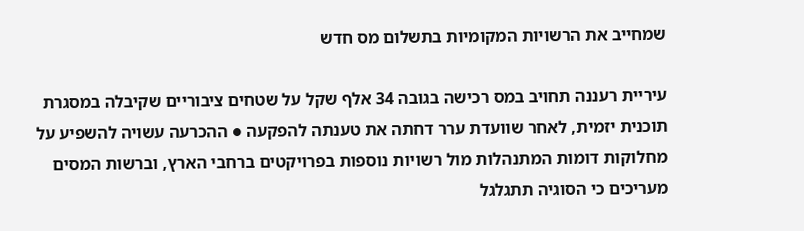שמחייב את הרשויות המקומיות בתשלום מס חדש

עיריית רעננה תחויב במס רכישה בגובה 34 אלף שקל על שטחים ציבוריים שקיבלה במסגרת תוכנית יזמית, לאחר שוועדת ערר דחתה את טענתה להפקעה ● ההכרעה עשויה להשפיע על מחלוקות דומות המתנהלות מול רשויות נוספות בפרויקטים ברחבי הארץ, וברשות המסים מעריכים כי הסוגיה תתגלגל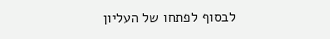לבסוף לפתחו של העליון